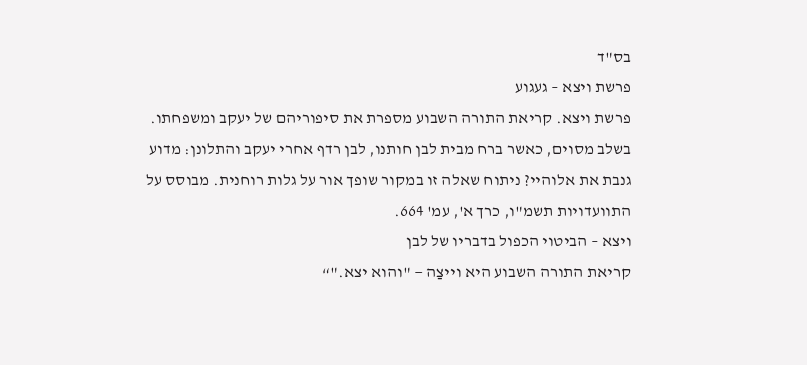בס"ד
פרשת ויצא – געגוע
פרשת ויצא. קריאת התורה השבוע מספרת את סיפוריהם של יעקב ומשפחתו. בשלב מסוים, כאשר ברח מבית לבן חותנו, לבן רדף אחרי יעקב והתלונן: מדוע גנבת את אלוהיי? ניתוח שאלה זו במקור שופך אור על גלות רוחנית. מבוסס על התוועדויות תשמ"ו, כרך א', עמ' 664.
ויצא – הביטוי הכפול בדבריו של לבן
קריאת התורה השבוע היא וייצַה — "והוא יצא."“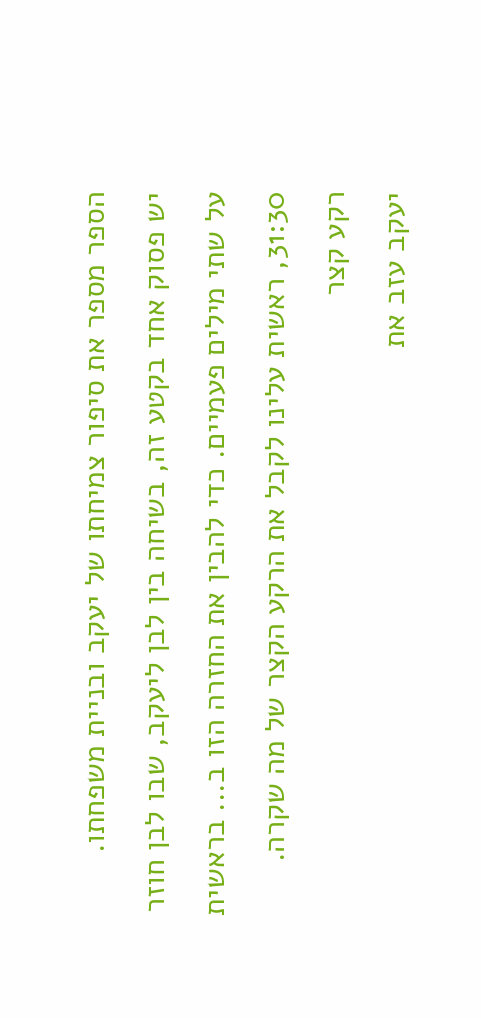הספר מספר את סיפור צמיחתו של יעקב ובניית משפחתו.
יש פסוק אחד בקטע זה, בשיחה בין לבן ליעקב, שבו לבן חוזר על שתי מילים פעמיים. כדי להבין את החזרה הזו ב... בראשית 31:30, ראשית עלינו לקבל את הרקע הקצר של מה שקרה.
רקע קצר
יעקב עזב את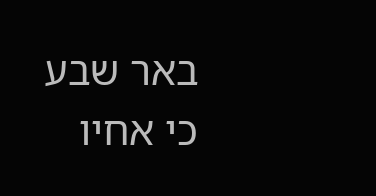באר שבע כי אחיו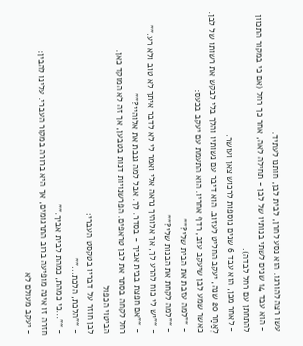עשו רצה להורגו. הוא נסע לחרן, לבית לבן, חותנו לעתיד.
- הוא עבד 14 שנים לשתי בנותיו של לבן - תחילה לאה, אחר כך רחל (אם כי במקור התכוון להתחתן עם רחל לבדה).
- לאחר מכן, הוא עבד 6 שנים נוספות לרכוש צאן ועושר.
לְאַחַר 20 שנה, יעקב החליט לעזוב. הוא דיבר עם נשותיו והלך בלי לבקש את רשותו של לבן.
כאשר שמע לבן שיעקב עזב, רדף אחריו. הוא התעמת עם יעקב בכעס:
- “"למה עזבת את הבית שלי?"”
- “"למה לקחת את הבנות שלי?"”
- “"יש לי כוח להרע לך, אך אלוהיך נראה אלי ואמר לי לא לדבר איתך לא טוב ולא רע."”
- “"אם חפצת בבית אביך - בסדר. לך. אבל למה גנבת את אלוהיי?"”
רחל לקחה בסתר את לבן טראפים. הפרשנויות דנות בטבען, אך זה לא המוקד כאן.
הביטוי הכפול
לבן חוזר על דבריו בטקסט העברי:
- “"הלכת, הלכת..."”
- “"...כי כמהת, כמהת לבית אביך."”
חזרה זו אינה מופיעה ברוב התרגומים, אך היא ברורה במקור העברי. עלינו להבין:
- יעקב מעולם לא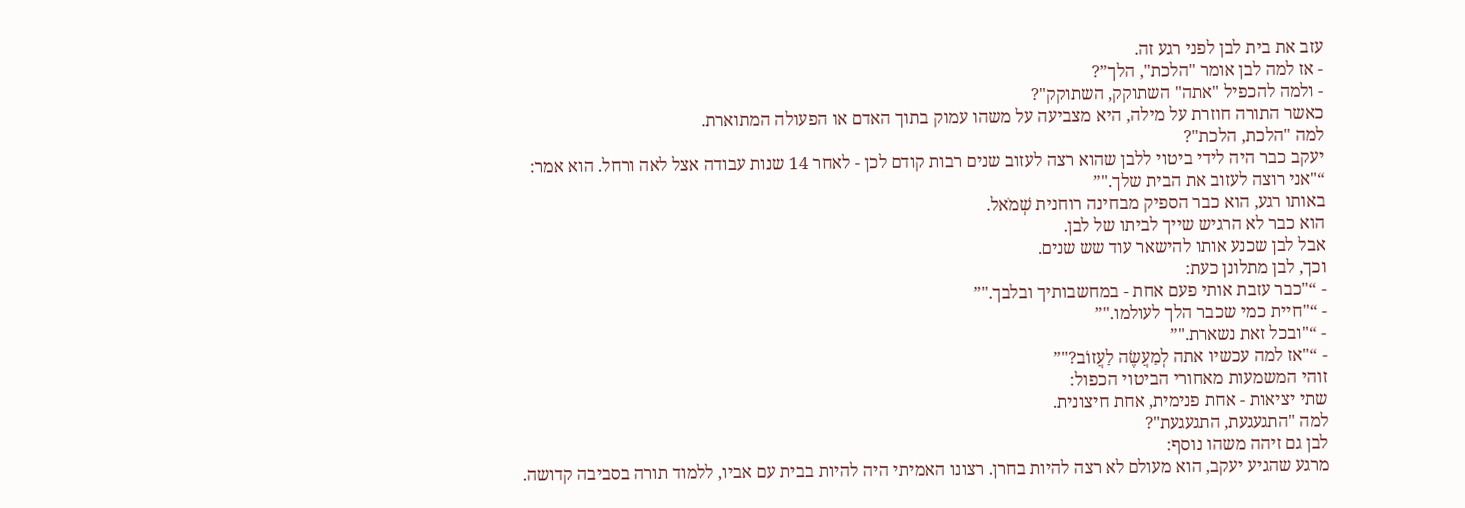עזב את בית לבן לפני רגע זה.
- אז למה לבן אומר "הלכת", הלך”?
- ולמה להכפיל "אתה" השתוקק, השתוקק"?
כאשר התורה חוזרת על מילה, היא מצביעה על משהו עמוק בתוך האדם או הפעולה המתוארת.
למה "הלכת, הלכת"?
יעקב כבר היה לידי ביטוי ללבן שהוא רצה לעזוב שנים רבות קודם לכן - לאחר 14 שנות עבודה אצל לאה ורחל. הוא אמר:
“"אני רוצה לעזוב את הבית שלך."”
באותו רגע, הוא כבר הספיק מבחינה רוחנית שְׁמֹאל.
הוא כבר לא הרגיש שייך לביתו של לבן.
אבל לבן שכנע אותו להישאר עוד שש שנים.
וכך, לבן מתלונן כעת:
- “"כבר עזבת אותי פעם אחת - במחשבותיך ובלבך."”
- “"חיית כמי שכבר הלך לעולמו."”
- “"ובכל זאת נשארת."”
- “"אז למה עכשיו אתה לְמַעֲשֶׂה לַעֲזוֹב?"”
זוהי המשמעות מאחורי הביטוי הכפול:
שתי יציאות - אחת פנימית, אחת חיצונית.
למה "התגעגעת, התגעגעת"?
לבן גם זיהה משהו נוסף:
מרגע שהגיע יעקב, הוא מעולם לא רצה להיות בחרן. רצונו האמיתי היה להיות בבית עם אביו, ללמוד תורה בסביבה קדושה.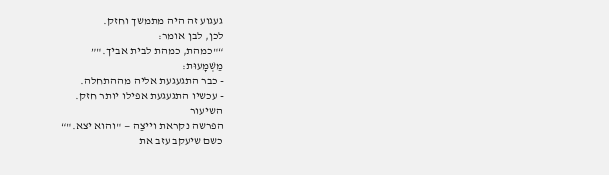געגוע זה היה מתמשך וחזק.
לכן, לבן אומר:
“"כמהת, כמהת לבית אביך."”
מַשְׁמָעוּת:
- כבר התגעגעת אליה מההתחלה.
- עכשיו התגעגעת אפילו יותר חזק.
השיעור
הפרשה נקראת וייצַה — "והוא יצא."“
כשם שיעקב עזב את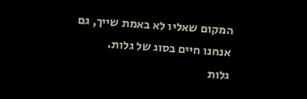המקום שאליו לא באמת שייך, גם אנחנו חיים בסוג של גלות.
גלות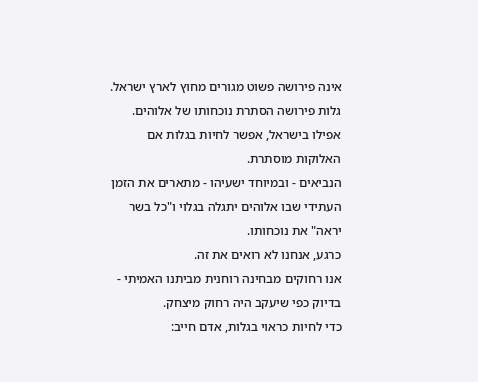אינה פירושה פשוט מגורים מחוץ לארץ ישראל.
גלות פירושה הסתרת נוכחותו של אלוהים.
אפילו בישראל, אפשר לחיות בגלות אם האלוקות מוסתרת.
הנביאים - ובמיוחד ישעיהו - מתארים את הזמן העתידי שבו אלוהים יתגלה בגלוי ו"כל בשר יראה" את נוכחותו.
כרגע, אנחנו לא רואים את זה.
אנו רחוקים מבחינה רוחנית מביתנו האמיתי - בדיוק כפי שיעקב היה רחוק מיצחק.
כדי לחיות כראוי בגלות, אדם חייב: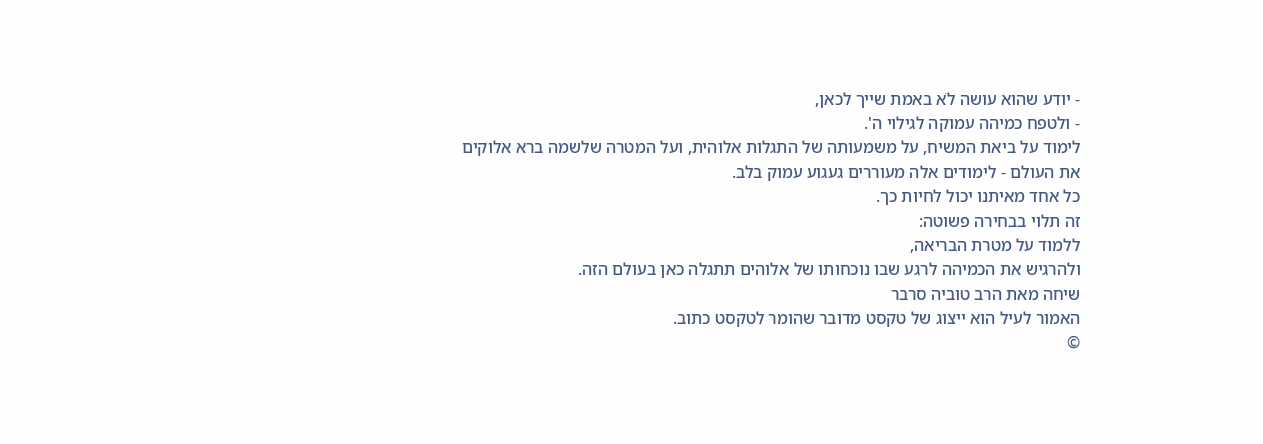- יודע שהוא עושה לֹא באמת שייך לכאן,
- ולטפח כמיהה עמוקה לגילוי ה'.
לימוד על ביאת המשיח, על משמעותה של התגלות אלוהית, ועל המטרה שלשמה ברא אלוקים את העולם - לימודים אלה מעוררים געגוע עמוק בלב.
כל אחד מאיתנו יכול לחיות כך.
זה תלוי בבחירה פשוטה:
ללמוד על מטרת הבריאה,
ולהרגיש את הכמיהה לרגע שבו נוכחותו של אלוהים תתגלה כאן בעולם הזה.
שיחה מאת הרב טוביה סרבר
האמור לעיל הוא ייצוג של טקסט מדובר שהומר לטקסט כתוב.
©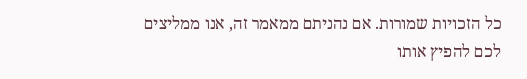כל הזכויות שמורות. אם נהניתם ממאמר זה, אנו ממליצים לכם להפיץ אותו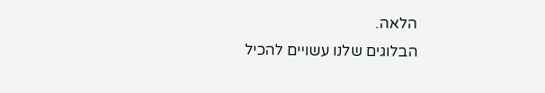הלאה.
הבלוגים שלנו עשויים להכיל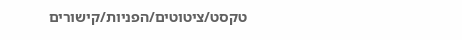טקסט/ציטוטים/הפניות/קישורים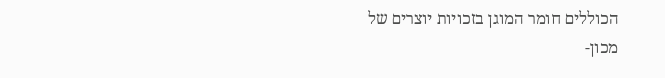הכוללים חומר המוגן בזכויות יוצרים של
מכון-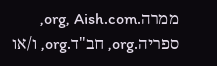ממרה.org, Aish.com, ספריה.org, חב"ד.org, ו/או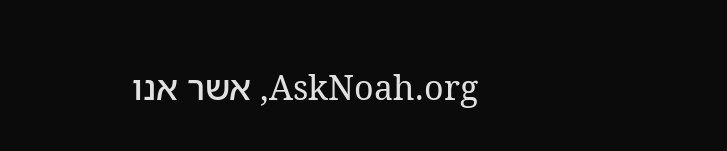AskNoah.org, אשר אנו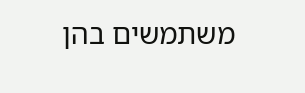משתמשים בהן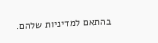בהתאם למדיניות שלהם.